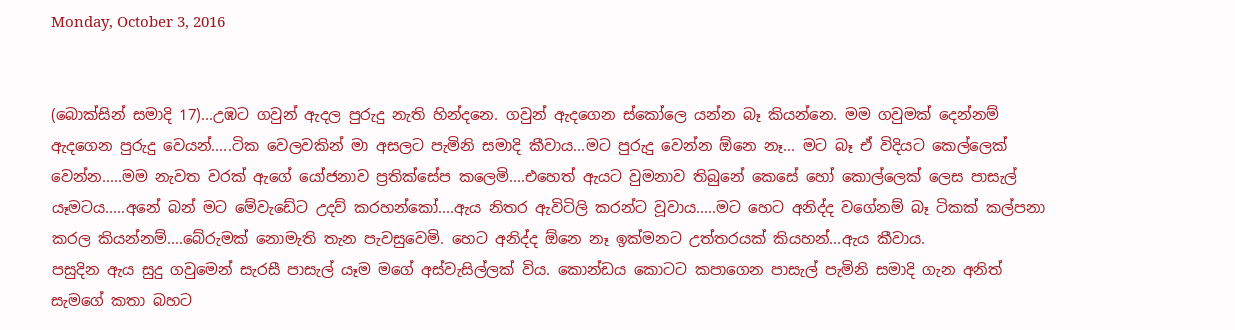Monday, October 3, 2016


(බොක්සින් සමාදි 17)...උඹට ගවුන් ඇදල පුරුදු නැති හින්දනෙ. ගවුන් ඇදගෙන ස්කෝලෙ යන්න බෑ කියන්නෙ. මම ගවුමක් දෙන්නම් ඇදගෙන පුරුදු වෙයන්.....ටික වෙලවකින් මා අසලට පැමිනි සමාදි කීවාය...මට පුරුදු වෙන්න ඕනෙ නෑ... මට බෑ ඒ විදියට කෙල්ලෙක් වෙන්න.....මම නැවත වරක් ඇගේ යෝජනාව ප්‍රතික්සේප කලෙමි....එහෙත් ඇයට වුමනාව තිබුනේ කෙසේ හෝ කොල්ලෙක් ලෙස පාසැල් යෑමටය.....අනේ බන් මට මේවැඩේට උදව් කරහන්කෝ....ඇය නිතර ඇවිටිලි කරන්ට වූවාය.....මට හෙට අනිද්ද වගේනම් බෑ ටිකක් කල්පනා කරල කියන්නම්....බේරුමක් නොමැති තැන පැවසුවෙමි. හෙට අනිද්ද ඕනෙ නෑ ඉක්මනට උත්තරයක් කියහන්...ඇය කීවාය.
පසුදින ඇය සුදු ගවුමෙන් සැරසී පාසැල් යෑම මගේ අස්වැසිල්ලක් විය. කොන්ඩය කොටට කපාගෙන පාසැල් පැමිනි සමාදි ගැන අනිත් සැමගේ කතා බහට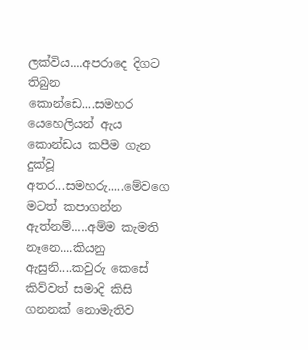ලක්විය....අපරාදෙ දිගට තිබුන කොන්ඩෙ....සමහර යෙහෙලියන් ඇය කොන්ඩය කපීම ගැන දුක්වූ අතර...සමහරු.....මේවගෙ මටත් කපාගන්න ඇත්නම්.....අම්ම කැමති නෑනෙ....කියනු ඇසුනි....කවුරු කෙසේ කිව්වත් සමාදි කිසි ගනනක් නොමැතිව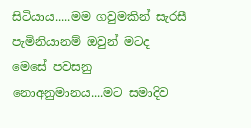සිටියාය.....මම ගවුමකින් සැරසී පැමිනියානම් ඔවුන් මටද මෙසේ පවසනු නොඅනුමානය....මට සමාදිව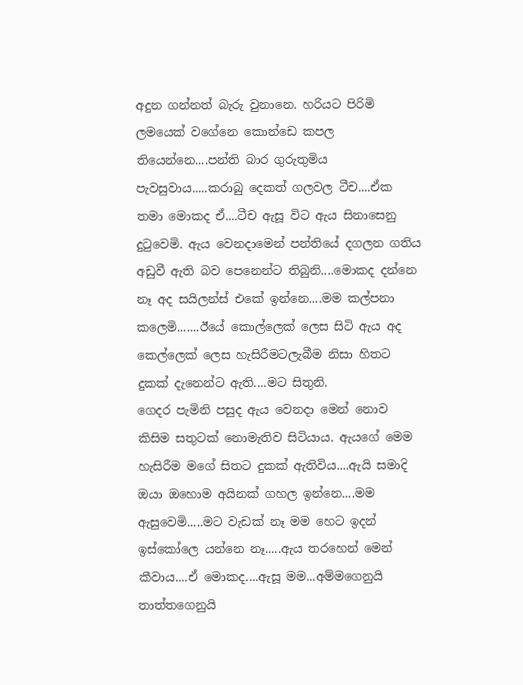අදුන ගන්නත් බැරු වුනානෙ. හරියට පිරිමි ලමයෙක් වගේනෙ කොන්ඩෙ කපල තියෙන්නෙ....පන්ති බාර ගුරුතුමිය පැවසුවාය.....කරාබු දෙකත් ගලවල ටීච....ඒක තමා මොකද ඒ....ටීච ඇසූ විට ඇය සිනාසෙනු දුටුවෙමි. ඇය වෙනදාමෙන් පන්තියේ දගලන ගතිය අඩුවී ඇති බව පෙනෙන්ට තිබුනි....මොකද දන්නෙ නෑ අද සයිලන්ස් එකේ ඉන්නෙ....මම කල්පනා කලෙමි.......ඊයේ කොල්ලෙක් ලෙස සිටි ඇය අද කෙල්ලෙක් ලෙස හැසිරීමටලැබීම නිසා හිතට දුකක් දැනෙන්ට ඇති....මට සිතුනි.
ගෙදර පැමිනි පසුද ඇය වෙනදා මෙන් නොව කිසිම සතුටක් නොමැතිව සිටියාය. ඇයගේ මෙම හැසිරීම මගේ සිතට දුකක් ඇතිවිය....ඇයි සමාදි ඔයා ඔහොම අයිනක් ගහල ඉන්නෙ....මම ඇසුවෙමි.....මට වැඩක් නෑ මම හෙට ඉදන් ඉස්කෝලෙ යන්නෙ නෑ.....ඇය තරහෙන් මෙන් කීවාය....ඒ මොකද....ඇසූ මම...අම්මගෙනුයි තාත්තගෙනුයි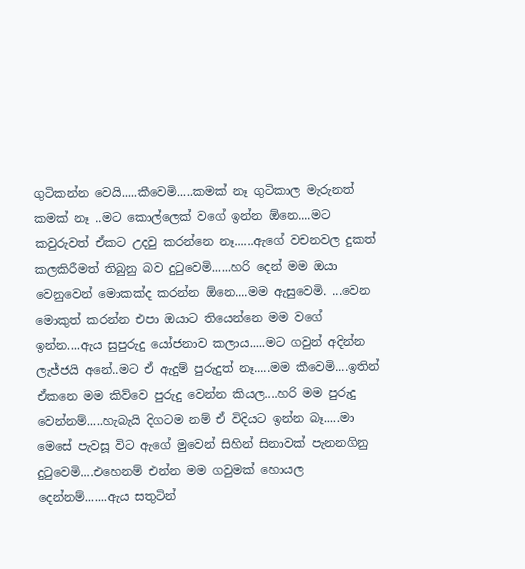ගුටිකන්න වෙයි.....කීවෙමි.....කමක් නෑ ගුටිකාල මැරුනත් කමක් නෑ ..මට කොල්ලෙක් වගේ ඉන්න ඕනෙ....මට කවුරුවත් ඒකට උදවු කරන්නෙ නෑ......ඇගේ වචනවල දුකත් කලකිරීමත් තිබුනු බව දුටුවෙමි......හරි දෙන් මම ඔයා වෙනුවෙන් මොකක්ද කරන්න ඕනෙ....මම ඇසුවෙමි. ...වෙන මොකුත් කරන්න එපා ඔයාට තියෙන්නෙ මම වගේ ඉන්න....ඇය සුපුරුදු යෝජනාව කලාය.....මට ගවුන් අදින්න ලැජ්ජයි අනේ..මට ඒ ඇදුම් පුරුදුත් නෑ.....මම කීවෙමි....ඉතින් ඒකනෙ මම කිව්වෙ පුරුදු වෙන්න කියල....හරි මම පුරුදු වෙන්නම්.....හැබැයි දිගටම නම් ඒ විදියට ඉන්න බෑ.....මා මෙසේ පැවසූ විට ඇගේ මුවෙන් සිහින් සිනාවක් පැනනගිනු දුටුවෙමි....එහෙනම් එන්න මම ගවුමක් හොයල දෙන්නම්.......ඇය සතුටින්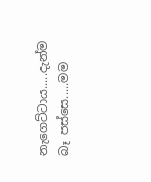නැගෙට්ටාය.....දැන්ම බෑ පස්සෙ.....මම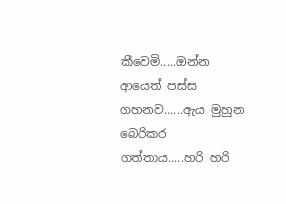කීවෙමි.....ඔන්න ආයෙත් පස්ස ගහනව......ඇය මුහුන බෙරිකර ගත්තාය.....හරි හරි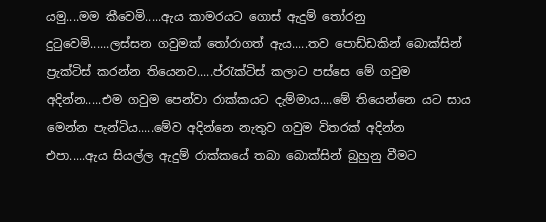යමු....මම කීවෙමි.....ඇය කාමරයට ගොස් ඇදුම් තෝරනු දුටුවෙමි......ලස්සන ගවුමක් තෝරාගත් ඇය.....තව පොඩ්ඩකින් බොක්සින් ප්‍රැක්ටිස් කරන්න තියෙනව.....ප්රැක්ටිස් කලාට පස්සෙ මේ ගවුම අදින්න.....එම ගවුම පෙන්වා රාක්කයට දැම්මාය....මේ තියෙන්නෙ යට සාය මෙන්න පැන්ටිය.....මේව අදින්නෙ නැතුව ගවුම විතරක් අදින්න එපා.....ඇය සියල්ල ඇදුම් රාක්කයේ තබා බොක්සින් බුහුනු වීමට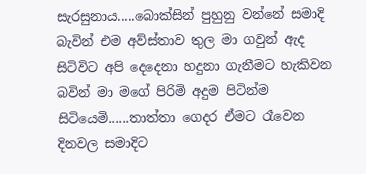සැරසුනාය.....බොක්සින් පුහුනු වන්නේ සමාදි බැවින් එම අව්ස්තාව තුල මා ගවුන් ඇද සිටිවිට අපි දෙදෙනා හදුනා ගැනීමට හැකිවන බවින් මා මගේ පිරිමි අදුම පිටින්ම සිටියෙමි......තාත්තා ගෙදර ඒමට රෑවෙන දිනවල සමාදිට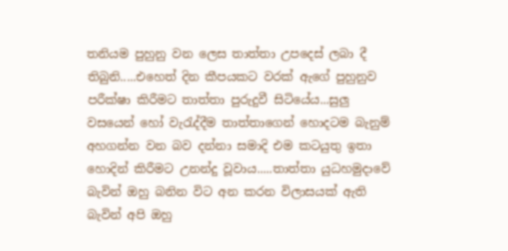තනියම පුහුනු වන ලෙස තාත්තා උපදෙස් ලබා දී තිබුනි.....එහෙත් දින කීපයකට වරක් ඇගේ පුහුනුව පරීක්ෂා කිරීමට තාත්තා පුරුදුවී සිටියේය...සුලු වසයෙන් හෝ වැරැද්දීම තාත්තාගෙන් හොදටම බැනුම් අහගන්න වන බව දන්නා සමාදි එම කටයුතු ඉතා හොදින් කිරීමට උනන්දු වූවාය.....තාත්තා යුධහමුදාවේ බැවින් ඔහු බනින විට අන කරන විලාසයක් ඇති බැවින් අපි ඔහු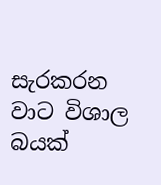සැරකරන වාට විශාල බයක්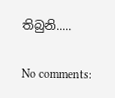තිබුනි.....

No comments: